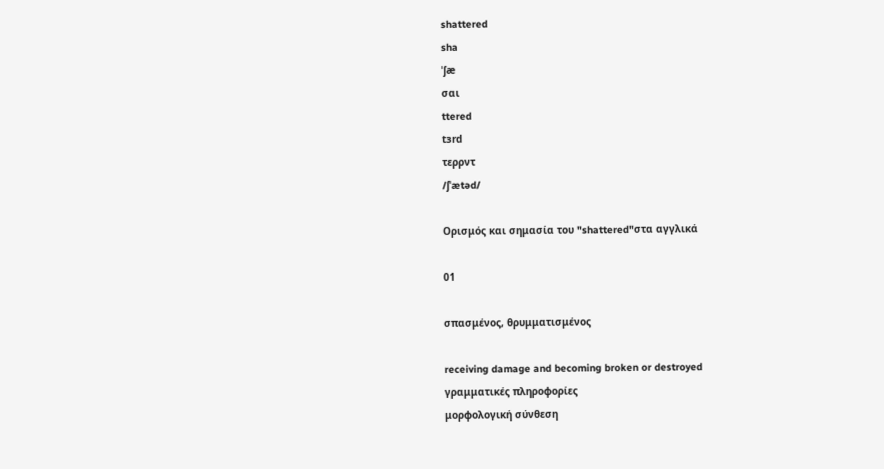shattered
sha
ˈʃæ
σαι
ttered
tɜrd
τερρντ
/ʃˈætəd/

Ορισμός και σημασία του "shattered"στα αγγλικά

01

σπασμένος, θρυμματισμένος

receiving damage and becoming broken or destroyed
γραμματικές πληροφορίες
μορφολογική σύνθεση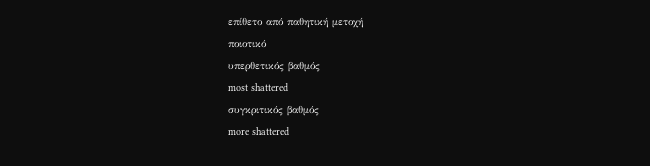επίθετο από παθητική μετοχή
ποιοτικό
υπερθετικός βαθμός
most shattered
συγκριτικός βαθμός
more shattered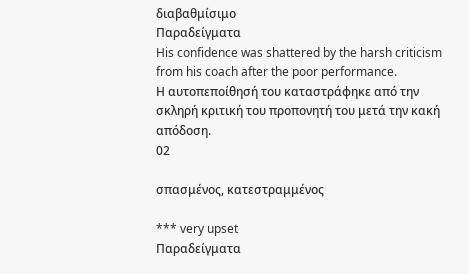διαβαθμίσιμο
Παραδείγματα
His confidence was shattered by the harsh criticism from his coach after the poor performance.
Η αυτοπεποίθησή του καταστράφηκε από την σκληρή κριτική του προπονητή του μετά την κακή απόδοση.
02

σπασμένος, κατεστραμμένος

*** very upset
Παραδείγματα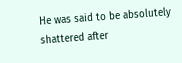He was said to be absolutely shattered after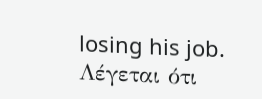losing his job.
Λέγεται ότι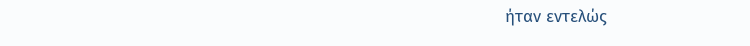ήταν εντελώς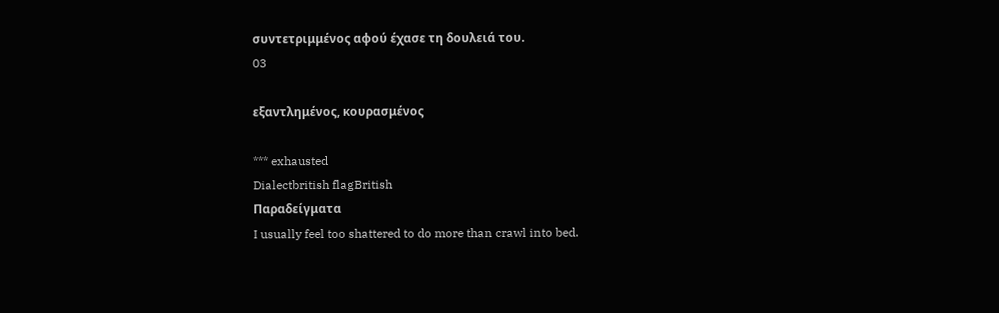συντετριμμένος αφού έχασε τη δουλειά του.
03

εξαντλημένος, κουρασμένος

*** exhausted
Dialectbritish flagBritish
Παραδείγματα
I usually feel too shattered to do more than crawl into bed.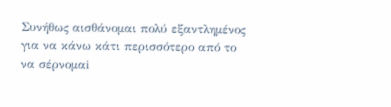Συνήθως αισθάνομαι πολύ εξαντλημένος για να κάνω κάτι περισσότερο από το να σέρνομαi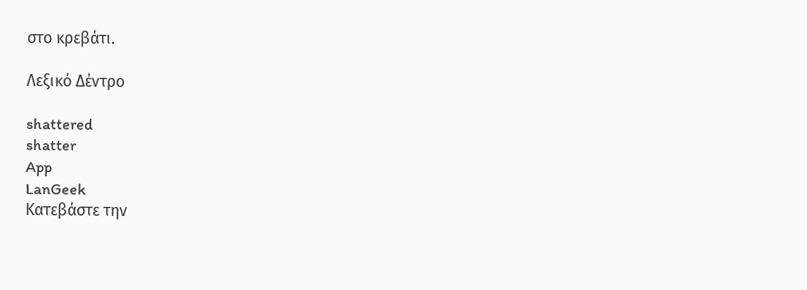στο κρεβάτι.

Λεξικό Δέντρο

shattered
shatter
App
LanGeek
Κατεβάστε την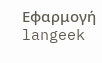Εφαρμογή
langeek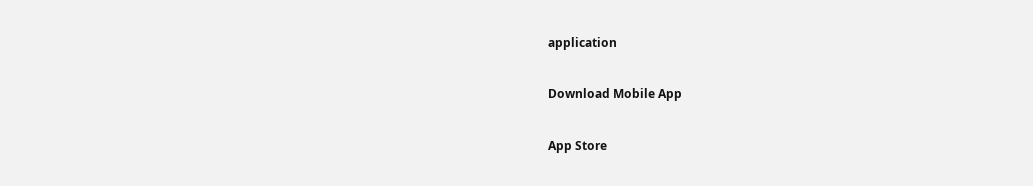application

Download Mobile App

App Store